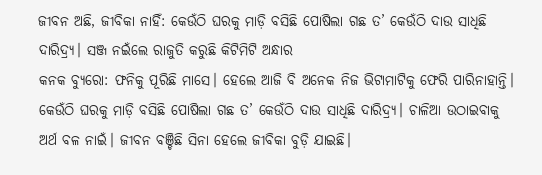ଜୀବନ ଅଛି, ଜୀବିକା ନାହିଁ: କେଉଁଠି ଘରକୁ ମାଡ଼ି ବସିଛି ପୋଷିଲା ଗଛ ତ’ କେଉଁଠି ଦାଉ ସାଧିଛି ଦାରିଦ୍ର୍ୟ। ସଞ୍ଜ ନଇଁଲେ ରାଜୁତି କରୁଛି କିଟିମିଟି ଅନ୍ଧାର
କନକ ବ୍ୟୁରୋ: ଫନିକୁ ପୂରିଛି ମାସେ। ହେଲେ ଆଜି ବି ଅନେକ ନିଜ ଭିଟାମାଟିକୁ ଫେରି ପାରିନାହାନ୍ତି। କେଉଁଠି ଘରକୁ ମାଡ଼ି ବସିଛି ପୋଷିଲା ଗଛ ତ’ କେଉଁଠି ଦାଉ ସାଧିଛି ଦାରିଦ୍ର୍ୟ। ଚାଳିଆ ଉଠାଇବାକୁ ଅର୍ଥ ବଳ ନାଇଁ। ଜୀବନ ବଞ୍ଚିଛି ସିନା ହେଲେ ଜୀବିକା ବୁଡ଼ି ଯାଇଛି।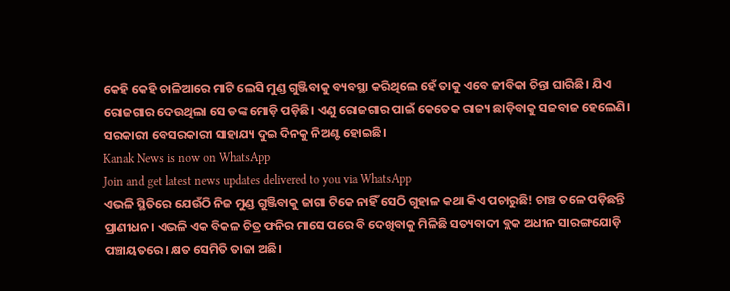କେହି କେହି ଚାଳିଆରେ ମାଟି ଲେସି ମୁଣ୍ଡ ଗୁଞ୍ଜିବାକୁ ବ୍ୟବସ୍ଥା କରିଥିଲେ ହେଁ ତାକୁ ଏବେ ଜୀବିକା ଚିନ୍ତା ଘାରିଛି। ଯିଏ ରୋଜଗାର ଦେଉଥିଲା ସେ ଡଙ୍କ ମୋଡ଼ି ପଡ଼ିଛି। ଏଣୁ ରୋଜଗାର ପାଇଁ କେତେକ ରାଜ୍ୟ ଛାଡ଼ିବାକୁ ସଜବାଜ ହେଲେଣି। ସରକାରୀ ବେସରକାରୀ ସାହାଯ୍ୟ ଦୁଇ ଦିନକୁ ନିଅଣ୍ଟ ହୋଇଛି।
Kanak News is now on WhatsApp
Join and get latest news updates delivered to you via WhatsApp
ଏଭଳି ସ୍ଥିତିରେ ଯେଉଁଠି ନିଜ ମୁଣ୍ଡ ଗୁଞ୍ଜିବାକୁ ଜାଗା ଟିକେ ନାହିଁ ସେଠି ଗୁହାଳ କଥା କିଏ ପଚାରୁଛି! ଚାଞ୍ଚ ତଳେ ପଡ଼ିଛନ୍ତି ପ୍ରାଣୀଧନ। ଏଭଳି ଏକ ବିକଳ ଚିତ୍ର ଫନିର ମାସେ ପରେ ବି ଦେଖିବାକୁ ମିଳିଛି ସତ୍ୟବାଦୀ ବ୍ଲକ ଅଧୀନ ସାରଙ୍ଗଯୋଡ଼ି ପଞ୍ଚାୟତରେ। କ୍ଷତ ସେମିତି ତାଜା ଅଛି।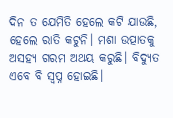ଦିନ ତ ଯେମିତି ହେଲେ କଟି ଯାଉଛି, ହେଲେ ରାତି କଟୁନି। ମଶା ଉତ୍ପାତକୁ ଅସହ୍ୟ ଗରମ ଅଥୟ କରୁଛି। ବିଦ୍ୟୁତ ଏବେ ବି ସ୍ବପ୍ନ ହୋଇଛି।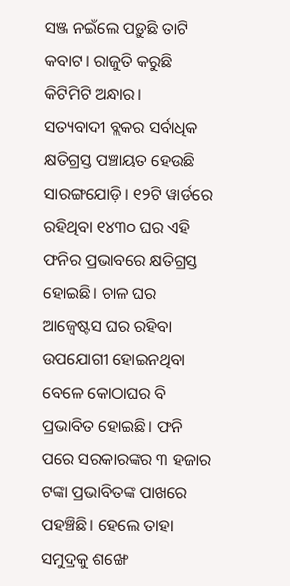ସଞ୍ଜ ନଇଁଲେ ପଡ଼ୁଛି ତାଟି କବାଟ। ରାଜୁତି କରୁଛି କିଟିମିଟି ଅନ୍ଧାର।
ସତ୍ୟବାଦୀ ବ୍ଲକର ସର୍ବାଧିକ କ୍ଷତିଗ୍ରସ୍ତ ପଞ୍ଚାୟତ ହେଉଛି ସାରଙ୍ଗଯୋଡ଼ି। ୧୨ଟି ୱାର୍ଡରେ ରହିଥିବା ୧୪୩୦ ଘର ଏହି ଫନିର ପ୍ରଭାବରେ କ୍ଷତିଗ୍ରସ୍ତ ହୋଇଛି। ଚାଳ ଘର ଆଜ୍ବେଷ୍ଟସ ଘର ରହିବା ଉପଯୋଗୀ ହୋଇନଥିବା ବେଳେ କୋଠାଘର ବି ପ୍ରଭାବିତ ହୋଇଛି। ଫନି ପରେ ସରକାରଙ୍କର ୩ ହଜାର ଟଙ୍କା ପ୍ରଭାବିତଙ୍କ ପାଖରେ ପହଞ୍ଚିଛି। ହେଲେ ତାହା ସମୁଦ୍ରକୁ ଶଙ୍ଖେ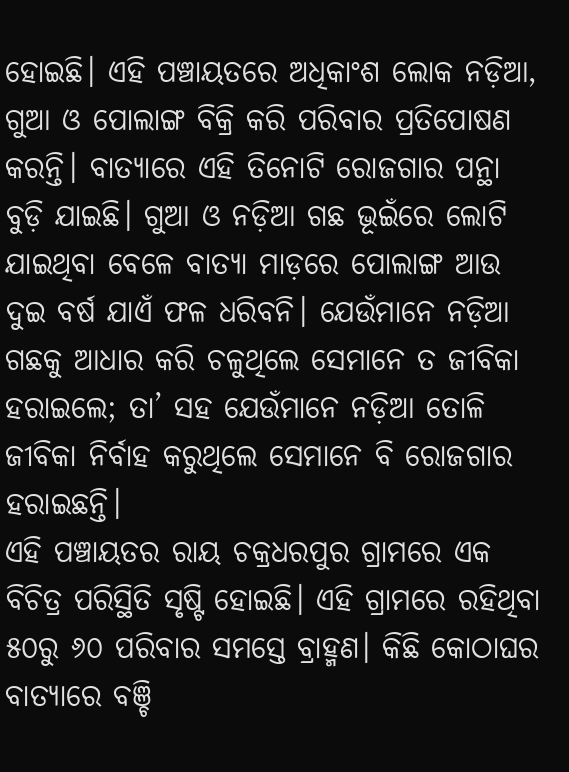ହୋଇଛି। ଏହି ପଞ୍ଚାୟତରେ ଅଧିକାଂଶ ଲୋକ ନଡ଼ିଆ, ଗୁଆ ଓ ପୋଲାଙ୍ଗ ବିକ୍ରି କରି ପରିବାର ପ୍ରତିପୋଷଣ କରନ୍ତି। ବାତ୍ୟାରେ ଏହି ତିନୋଟି ରୋଜଗାର ପନ୍ଥା ବୁଡ଼ି ଯାଇଛି। ଗୁଆ ଓ ନଡ଼ିଆ ଗଛ ଭୂଇଁରେ ଲୋଟି ଯାଇଥିବା ବେଳେ ବାତ୍ୟା ମାଡ଼ରେ ପୋଲାଙ୍ଗ ଆଉ ଦୁଇ ବର୍ଷ ଯାଏଁ ଫଳ ଧରିବନି। ଯେଉଁମାନେ ନଡ଼ିଆ ଗଛକୁ ଆଧାର କରି ଚଳୁଥିଲେ ସେମାନେ ତ ଜୀବିକା ହରାଇଲେ; ତା’ ସହ ଯେଉଁମାନେ ନଡ଼ିଆ ତୋଳି ଜୀବିକା ନିର୍ବାହ କରୁଥିଲେ ସେମାନେ ବି ରୋଜଗାର ହରାଇଛନ୍ତି।
ଏହି ପଞ୍ଚାୟତର ରାୟ ଚକ୍ରଧରପୁର ଗ୍ରାମରେ ଏକ ବିଚିତ୍ର ପରିସ୍ଥିତି ସୃଷ୍ଟି ହୋଇଛି। ଏହି ଗ୍ରାମରେ ରହିଥିବା ୫୦ରୁ ୬୦ ପରିବାର ସମସ୍ତେ ବ୍ରାହ୍ମଣ। କିଛି କୋଠାଘର ବାତ୍ୟାରେ ବଞ୍ଚି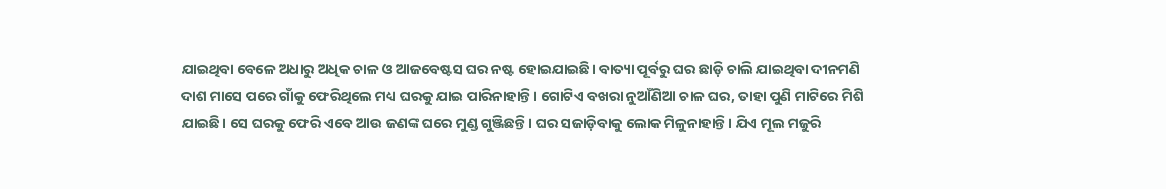ଯାଇଥିବା ବେଳେ ଅଧାରୁ ଅଧିକ ଚାଳ ଓ ଆଜବେଷ୍ଟସ ଘର ନଷ୍ଟ ହୋଇଯାଇଛି। ବାତ୍ୟା ପୂର୍ବରୁ ଘର ଛାଡ଼ି ଚାଲି ଯାଇଥିବା ଦୀନମଣି ଦାଶ ମାସେ ପରେ ଗାଁକୁ ଫେରିଥିଲେ ମଧ୍ୟ ଘରକୁ ଯାଇ ପାରିନାହାନ୍ତି। ଗୋଟିଏ ବଖରା ନୁଆଁଣିଆ ଚାଳ ଘର, ତାହା ପୁଣି ମାଟିରେ ମିଶି ଯାଇଛି। ସେ ଘରକୁ ଫେରି ଏବେ ଆଉ ଜଣଙ୍କ ଘରେ ମୁଣ୍ଡ ଗୁଞ୍ଜିଛନ୍ତି। ଘର ସଜାଡ଼ିବାକୁ ଲୋକ ମିଳୁନାହାନ୍ତି। ଯିଏ ମୂଲ ମଜୁରି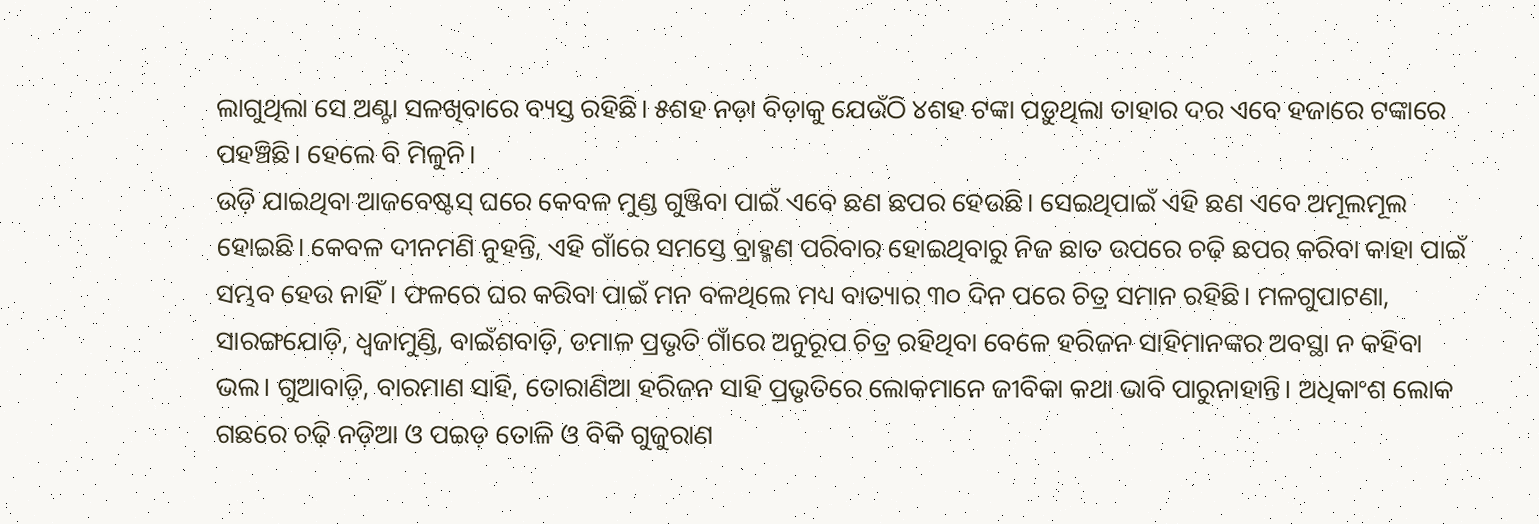ଲାଗୁଥିଲା ସେ ଅଣ୍ଟା ସଳଖିବାରେ ବ୍ୟସ୍ତ ରହିଛି। ୫ଶହ ନଡ଼ା ବିଡ଼ାକୁ ଯେଉଁଠି ୪ଶହ ଟଙ୍କା ପଡ଼ୁଥିଲା ତାହାର ଦର ଏବେ ହଜାରେ ଟଙ୍କାରେ ପହଞ୍ଚିଛି। ହେଲେ ବି ମିଳୁନି।
ଉଡ଼ି ଯାଇଥିବା ଆଜବେଷ୍ଟସ୍ ଘରେ କେବଳ ମୁଣ୍ଡ ଗୁଞ୍ଜିବା ପାଇଁ ଏବେ ଛଣ ଛପର ହେଉଛି। ସେଇଥିପାଇଁ ଏହି ଛଣ ଏବେ ଅମୂଲମୂଲ ହୋଇଛି। କେବଳ ଦୀନମଣି ନୁହନ୍ତି, ଏହି ଗାଁରେ ସମସ୍ତେ ବ୍ରାହ୍ମଣ ପରିବାର ହୋଇଥିବାରୁ ନିଜ ଛାତ ଉପରେ ଚଢ଼ି ଛପର କରିବା କାହା ପାଇଁ ସମ୍ଭବ ହେଉ ନାହିଁ। ଫଳରେ ଘର କରିବା ପାଇଁ ମନ ବଳଥିଲେ ମଧ୍ୟ ବାତ୍ୟାର ୩୦ ଦିନ ପରେ ଚିତ୍ର ସମାନ ରହିଛି। ମଳଗୁପାଟଣା, ସାରଙ୍ଗଯୋଡ଼ି, ଧ୍ବଜାମୁଣ୍ଡି, ବାଇଁଶବାଡ଼ି, ଡମାଳ ପ୍ରଭୃତି ଗାଁରେ ଅନୁରୂପ ଚିତ୍ର ରହିଥିବା ବେଳେ ହରିଜନ ସାହିମାନଙ୍କର ଅବସ୍ଥା ନ କହିବା ଭଲ। ଗୁଆବାଡ଼ି, ବାରମାଣ ସାହି, ତୋରାଣିଆ ହରିଜନ ସାହି ପ୍ରଭୃତିରେ ଲୋକମାନେ ଜୀବିକା କଥା ଭାବି ପାରୁନାହାନ୍ତି। ଅଧିକାଂଶ ଲୋକ ଗଛରେ ଚଢ଼ି ନଡ଼ିଆ ଓ ପଇଡ଼ ତୋଳି ଓ ବିକି ଗୁଜୁରାଣ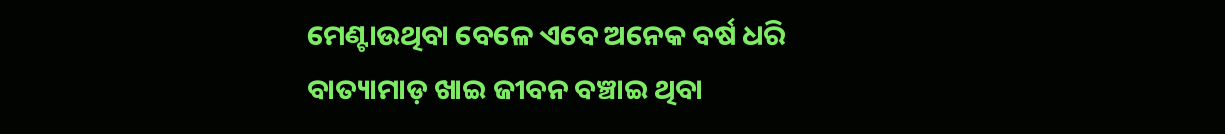ମେଣ୍ଟାଉଥିବା ବେଳେ ଏବେ ଅନେକ ବର୍ଷ ଧରି ବାତ୍ୟାମାଡ଼ ଖାଇ ଜୀବନ ବଞ୍ଚାଇ ଥିବା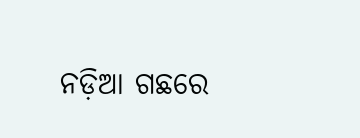ନଡ଼ିଆ ଗଛରେ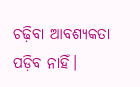ଚଢ଼ିବା ଆବଶ୍ୟକତା ପଡ଼ିବ ନାହିଁ।